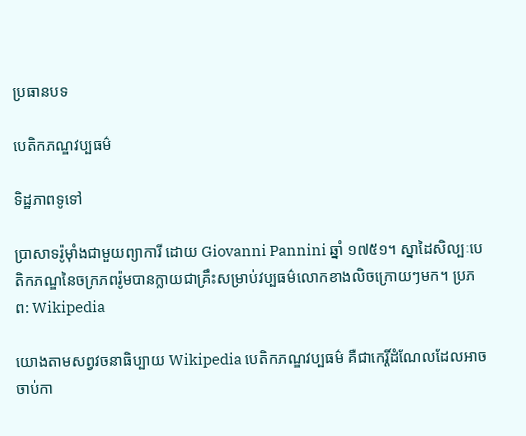ប្រធានបទ

បេតិកភណ្ឌវប្បធម៌

ទិដ្ឋភាពទូទៅ

ប្រាសាទរ៉ូម៉ាំងជាមួយព្យាការី ដោយ Giovanni Pannini ឆ្នាំ ១៧៥១។ ស្នាដៃសិល្បៈបេតិកភណ្ឌនៃចក្រភពរ៉ូមបានក្លាយជាគ្រឹះសម្រាប់វប្បធម៌លោកខាងលិចក្រោយៗមក។ ប្រភព: Wikipedia

យោងតាមសព្វវចនាធិប្បាយ Wikipedia បេតិកភណ្ឌវប្បធម៌ គឺជាកេរ្តិ៍ដំណែលដែលអាចចាប់កា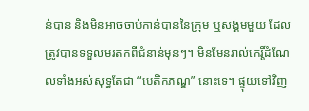ន់បាន និងមិនអាចចាប់កាន់បាននៃក្រុម ឬសង្គមមួយ ដែលត្រូវបានទទួលមរតកពីជំនាន់មុនៗ។ មិនមែនរាល់កេរ្តិ៍ដំណែលទាំងអស់សុទ្ធតែជា “បេតិកភណ្ឌ” នោះទេ។ ផ្ទុយទៅវិញ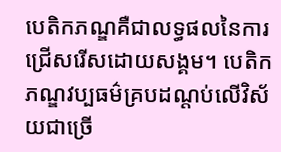បេតិកភណ្ឌគឺជាលទ្ធផលនៃការជ្រើសរើសដោយសង្គម។ បេតិកភណ្ឌវប្បធម៌គ្របដណ្តប់លើវិស័យជាច្រើ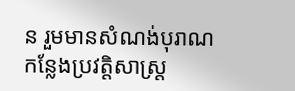ន រួមមានសំណង់បុរាណ កន្លែងប្រវត្តិសាស្ត្រ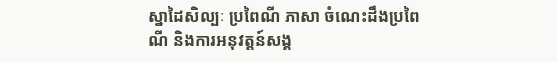ស្នាដៃសិល្បៈ ប្រពៃណី ភាសា ចំណេះដឹងប្រពៃណី និងការអនុវត្តន៍សង្គ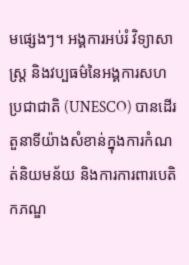មផ្សេងៗ។ អង្គការអប់រំ វិទ្យាសាស្ត្រ និងវប្បធម៌នៃអង្គការសហប្រជាជាតិ (UNESCO) បានដើរតួនាទីយ៉ាងសំខាន់ក្នុងការកំណត់និយមន័យ និងការការពារបេតិកភណ្ឌ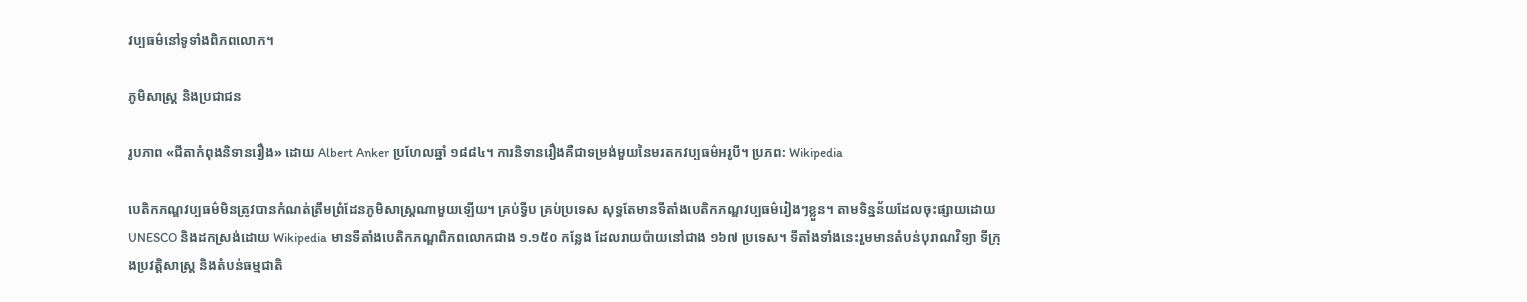វប្បធម៌នៅទូទាំងពិភពលោក។

ភូមិសាស្ត្រ និងប្រជាជន

រូបភាព «ជីតាកំពុងនិទានរឿង» ដោយ Albert Anker ប្រហែលឆ្នាំ ១៨៨៤។ ការនិទានរឿងគឺជាទម្រង់មួយនៃមរតកវប្បធម៌អរូបី។ ប្រភព: Wikipedia

បេតិកភណ្ឌវប្បធម៌មិនត្រូវបានកំណត់ត្រឹមព្រំដែនភូមិសាស្ត្រណាមួយឡើយ។ គ្រប់ទ្វីប គ្រប់ប្រទេស សុទ្ធតែមានទីតាំងបេតិកភណ្ឌវប្បធម៌រៀងៗខ្លួន។ តាមទិន្នន័យដែលចុះផ្សាយដោយ UNESCO និងដកស្រង់ដោយ Wikipedia មានទីតាំងបេតិកភណ្ឌពិភពលោកជាង ១.១៥០ កន្លែង ដែលរាយប៉ាយនៅជាង ១៦៧ ប្រទេស។ ទីតាំងទាំងនេះរួមមានតំបន់បុរាណវិទ្យា ទីក្រុងប្រវត្តិសាស្ត្រ និងតំបន់ធម្មជាតិ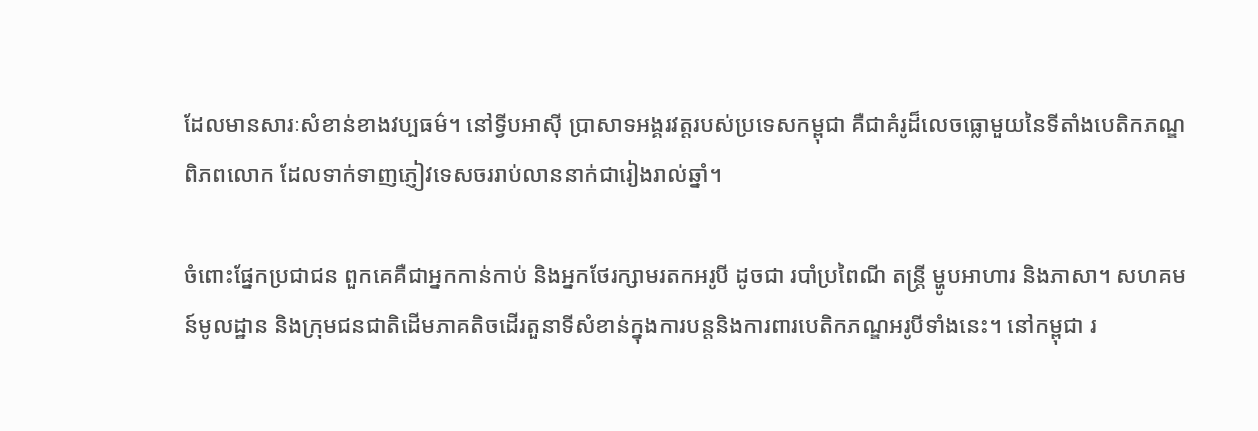ដែលមានសារៈសំខាន់ខាងវប្បធម៌។ នៅទ្វីបអាស៊ី ប្រាសាទអង្គរវត្តរបស់ប្រទេសកម្ពុជា គឺជាគំរូដ៏លេចធ្លោមួយនៃទីតាំងបេតិកភណ្ឌពិភពលោក ដែលទាក់ទាញភ្ញៀវទេសចររាប់លាននាក់ជារៀងរាល់ឆ្នាំ។

ចំពោះផ្នែកប្រជាជន ពួកគេគឺជាអ្នកកាន់កាប់ និងអ្នកថែរក្សាមរតកអរូបី ដូចជា របាំប្រពៃណី តន្ត្រី ម្ហូបអាហារ និងភាសា។ សហគមន៍មូលដ្ឋាន និងក្រុមជនជាតិដើមភាគតិចដើរតួនាទីសំខាន់ក្នុងការបន្តនិងការពារបេតិកភណ្ឌអរូបីទាំងនេះ។ នៅកម្ពុជា រ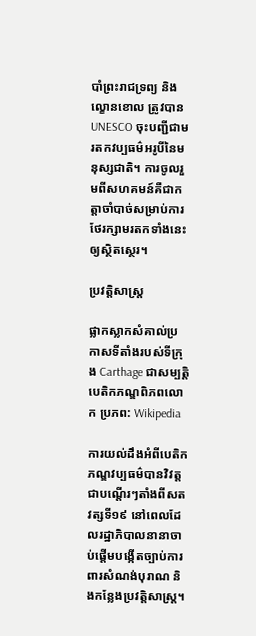បាំព្រះរាជទ្រព្យ និងល្ខោនខោល ត្រូវបាន UNESCO ចុះបញ្ជីជាមរតកវប្បធម៌អរូបីនៃមនុស្សជាតិ។ ការចូលរួមពីសហគមន៍គឺជាកត្តាចាំបាច់សម្រាប់ការថែរក្សាមរតកទាំងនេះឲ្យស្ថិតស្ថេរ។

ប្រវត្តិសាស្ត្រ

ផ្លាកស្លាកសំគាល់ប្រកាសទីតាំងរបស់ទីក្រុង Carthage ជាសម្បត្តិបេតិកភណ្ឌពិភពលោក ប្រភព: Wikipedia

ការយល់ដឹងអំពីបេតិកភណ្ឌវប្បធម៌បានវិវត្តជាបណ្តើរៗតាំងពីសតវត្សទី១៩ នៅពេលដែលរដ្ឋាភិបាលនានាចាប់ផ្តើមបង្កើតច្បាប់ការពារសំណង់បុរាណ និងកន្លែងប្រវត្តិសាស្ត្រ។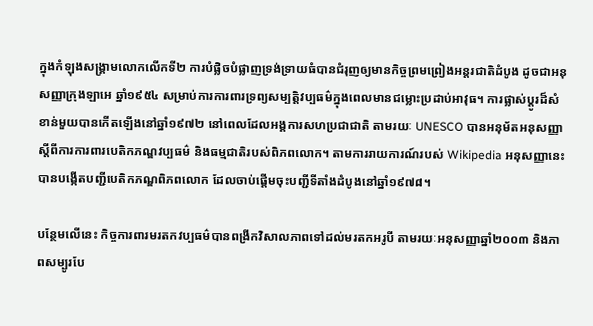ក្នុងកំឡុងសង្គ្រាមលោកលើកទី២ ការបំផ្លិចបំផ្លាញទ្រង់ទ្រាយធំបានជំរុញឲ្យមានកិច្ចព្រមព្រៀងអន្តរជាតិដំបូង ដូចជាអនុសញ្ញាក្រុងឡាអេ ឆ្នាំ១៩៥៤ សម្រាប់ការការពារទ្រព្យសម្បត្តិវប្បធម៌ក្នុងពេលមានជម្លោះប្រដាប់អាវុធ។ ការផ្លាស់ប្តូរដ៏សំខាន់មួយបានកើតឡើងនៅឆ្នាំ១៩៧២ នៅពេលដែលអង្គការសហប្រជាជាតិ តាមរយៈ UNESCO បានអនុម័តអនុសញ្ញាស្តីពីការការពារបេតិកភណ្ឌវប្បធម៌ និងធម្មជាតិរបស់ពិភពលោក។ តាមការរាយការណ៍របស់ Wikipedia អនុសញ្ញានេះបានបង្កើតបញ្ជីបេតិកភណ្ឌពិភពលោក ដែលចាប់ផ្តើមចុះបញ្ជីទីតាំងដំបូងនៅឆ្នាំ១៩៧៨។

បន្ថែមលើនេះ កិច្ចការពារមរតកវប្បធម៌បានពង្រីកវិសាលភាពទៅដល់មរតកអរូបី តាមរយៈអនុសញ្ញាឆ្នាំ២០០៣ និងភាពសម្បូរបែ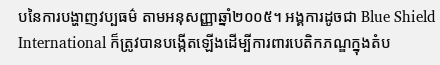បនៃការបង្ហាញវប្បធម៌ តាមអនុសញ្ញាឆ្នាំ២០០៥។ អង្គការដូចជា Blue Shield International ក៏ត្រូវបានបង្កើតឡើងដើម្បីការពារបេតិកភណ្ឌក្នុងតំប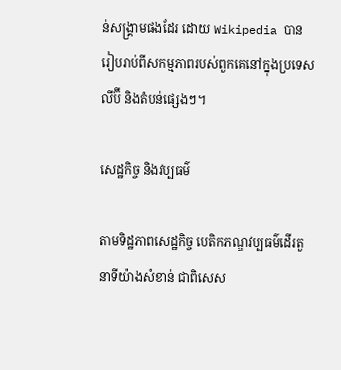ន់សង្គ្រាមផងដែរ ដោយ Wikipedia បានរៀបរាប់ពីសកម្មភាពរបស់ពួកគេនៅក្នុងប្រទេសលីប៊ី និងតំបន់ផ្សេងៗ។

សេដ្ឋកិច្ច និងវប្បធម៌

តាមទិដ្ឋភាពសេដ្ឋកិច្ច បេតិកភណ្ឌវប្បធម៌ដើរតួនាទីយ៉ាងសំខាន់ ជាពិសេស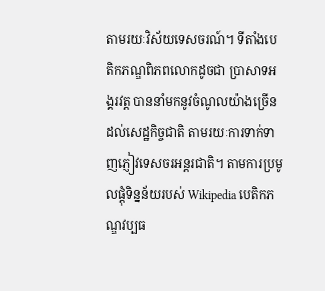តាមរយៈវិស័យទេសចរណ៍។ ទីតាំងបេតិកភណ្ឌពិភពលោកដូចជា ប្រាសាទអង្គរវត្ត បាននាំមកនូវចំណូលយ៉ាងច្រើនដល់សេដ្ឋកិច្ចជាតិ តាមរយៈការទាក់ទាញភ្ញៀវទេសចរអន្តរជាតិ។ តាមការប្រមូលផ្តុំទិន្នន័យរបស់ Wikipedia បេតិកភណ្ឌវប្បធ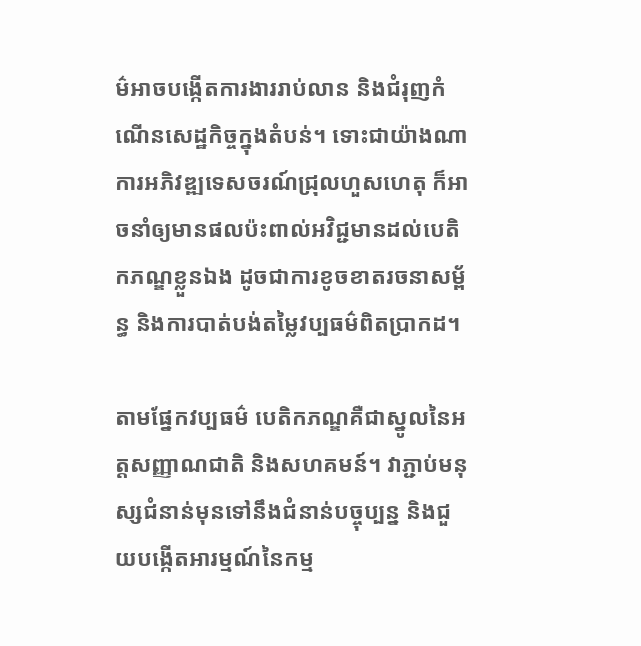ម៌អាចបង្កើតការងាររាប់លាន និងជំរុញកំណើនសេដ្ឋកិច្ចក្នុងតំបន់។ ទោះជាយ៉ាងណា ការអភិវឌ្ឍទេសចរណ៍ជ្រុលហួសហេតុ ក៏អាចនាំឲ្យមានផលប៉ះពាល់អវិជ្ជមានដល់បេតិកភណ្ឌខ្លួនឯង ដូចជាការខូចខាតរចនាសម្ព័ន្ធ និងការបាត់បង់តម្លៃវប្បធម៌ពិតប្រាកដ។

តាមផ្នែកវប្បធម៌ បេតិកភណ្ឌគឺជាស្នូលនៃអត្តសញ្ញាណជាតិ និងសហគមន៍។ វាភ្ជាប់មនុស្សជំនាន់មុនទៅនឹងជំនាន់បច្ចុប្បន្ន និងជួយបង្កើតអារម្មណ៍នៃកម្ម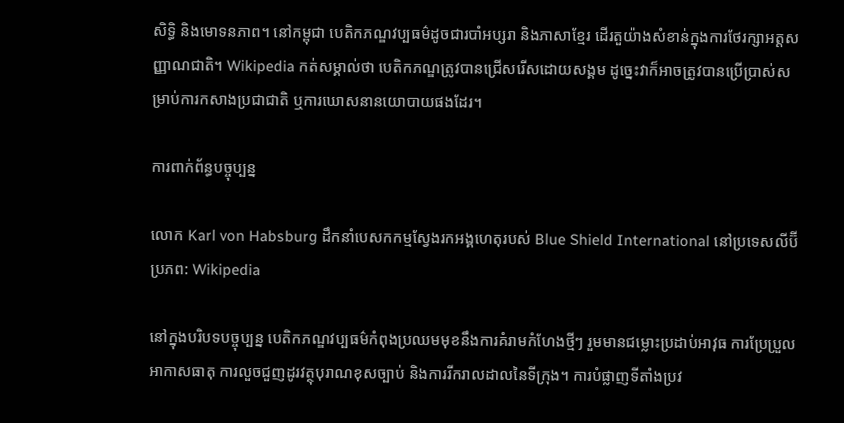សិទ្ធិ និងមោទនភាព។ នៅកម្ពុជា បេតិកភណ្ឌវប្បធម៌ដូចជារបាំអប្សរា និងភាសាខ្មែរ ដើរតួយ៉ាងសំខាន់ក្នុងការថែរក្សាអត្តសញ្ញាណជាតិ។ Wikipedia កត់សម្គាល់ថា បេតិកភណ្ឌត្រូវបានជ្រើសរើសដោយសង្គម ដូច្នេះវាក៏អាចត្រូវបានប្រើប្រាស់សម្រាប់ការកសាងប្រជាជាតិ ឬការឃោសនានយោបាយផងដែរ។

ការពាក់ព័ន្ធបច្ចុប្បន្ន

លោក Karl von Habsburg ដឹកនាំបេសកកម្មស្វែងរកអង្គហេតុរបស់ Blue Shield International នៅប្រទេសលីប៊ី ប្រភព: Wikipedia

នៅក្នុងបរិបទបច្ចុប្បន្ន បេតិកភណ្ឌវប្បធម៌កំពុងប្រឈមមុខនឹងការគំរាមកំហែងថ្មីៗ រួមមានជម្លោះប្រដាប់អាវុធ ការប្រែប្រួលអាកាសធាតុ ការលួចជួញដូរវត្ថុបុរាណខុសច្បាប់ និងការរីករាលដាលនៃទីក្រុង។ ការបំផ្លាញទីតាំងប្រវ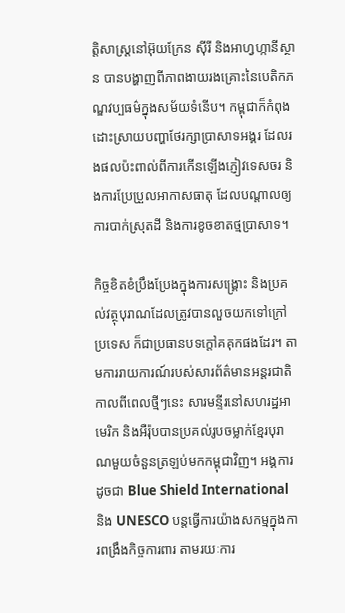ត្តិសាស្ត្រនៅអ៊ុយក្រែន ស៊ីរី និងអាហ្វហ្កានីស្ថាន បានបង្ហាញពីភាពងាយរងគ្រោះនៃបេតិកភណ្ឌវប្បធម៌ក្នុងសម័យទំនើប។ កម្ពុជាក៏កំពុងដោះស្រាយបញ្ហាថែរក្សាប្រាសាទអង្គរ ដែលរងផលប៉ះពាល់ពីការកើនឡើងភ្ញៀវទេសចរ និងការប្រែប្រួលអាកាសធាតុ ដែលបណ្តាលឲ្យការបាក់ស្រុតដី និងការខូចខាតថ្មប្រាសាទ។

កិច្ចខិតខំប្រឹងប្រែងក្នុងការសង្គ្រោះ និងប្រគល់វត្ថុបុរាណដែលត្រូវបានលួចយកទៅក្រៅប្រទេស ក៏ជាប្រធានបទក្តៅគគុកផងដែរ។ តាមការរាយការណ៍របស់សារព័ត៌មានអន្តរជាតិ កាលពីពេលថ្មីៗនេះ សារមន្ទីរនៅសហរដ្ឋអាមេរិក និងអឺរ៉ុបបានប្រគល់រូបចម្លាក់ខ្មែរបុរាណមួយចំនួនត្រឡប់មកកម្ពុជាវិញ។ អង្គការដូចជា Blue Shield International និង UNESCO បន្តធ្វើការយ៉ាងសកម្មក្នុងការពង្រឹងកិច្ចការពារ តាមរយៈការ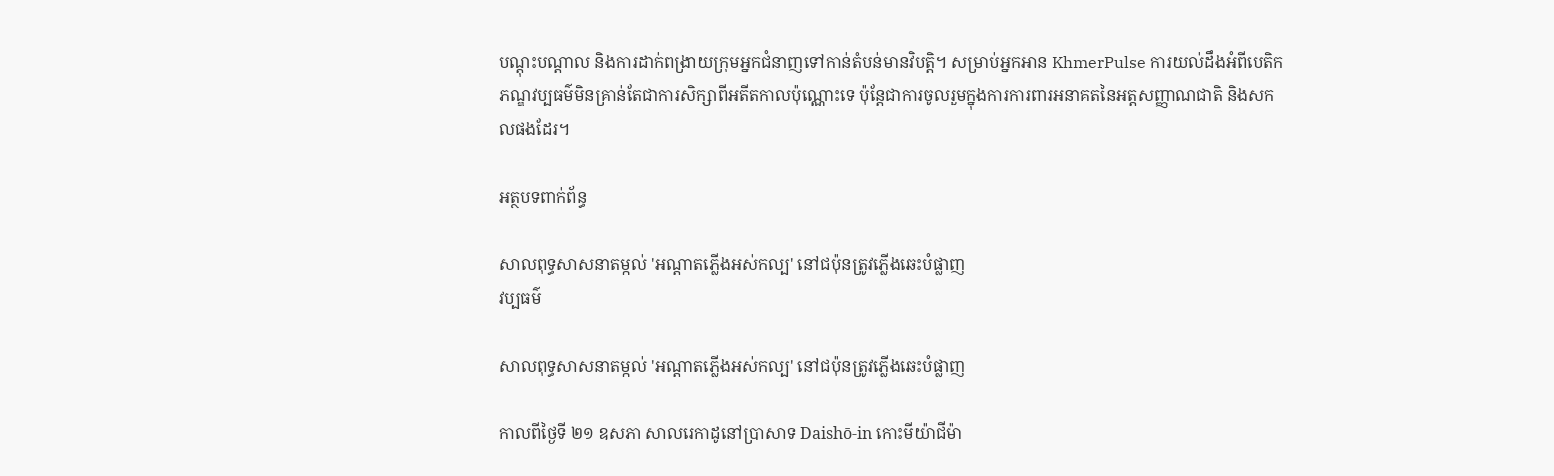បណ្តុះបណ្តាល និងការដាក់ពង្រាយក្រុមអ្នកជំនាញទៅកាន់តំបន់មានវិបត្តិ។ សម្រាប់អ្នកអាន KhmerPulse ការយល់ដឹងអំពីបេតិកភណ្ឌវប្បធម៌មិនគ្រាន់តែជាការសិក្សាពីអតីតកាលប៉ុណ្ណោះទេ ប៉ុន្តែជាការចូលរួមក្នុងការការពារអនាគតនៃអត្តសញ្ញាណជាតិ និងសកលផងដែរ។

អត្ថបទពាក់ព័ន្ធ

សាលពុទ្ធសាសនាតម្កល់ 'អណ្តាតភ្លើងអស់កល្ប' នៅជប៉ុនត្រូវភ្លើងឆេះបំផ្លាញ
វប្បធម៌

សាលពុទ្ធសាសនាតម្កល់ 'អណ្តាតភ្លើងអស់កល្ប' នៅជប៉ុនត្រូវភ្លើងឆេះបំផ្លាញ

កាលពីថ្ងៃទី ២១ ឧសភា សាលរេកាដូនៅប្រាសាទ Daishō-in កោះមីយ៉ាជីម៉ា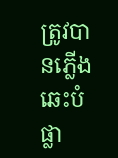ត្រូវបានភ្លើងឆេះបំផ្លា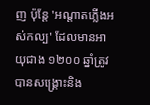ញ ប៉ុន្តែ 'អណ្តាតភ្លើងអស់កល្ប' ដែលមានអាយុជាង ១២០០ ឆ្នាំត្រូវបានសង្គ្រោះនិង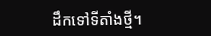ដឹកទៅទីតាំងថ្មី។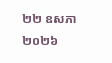២២ ឧសភា ២០២៦